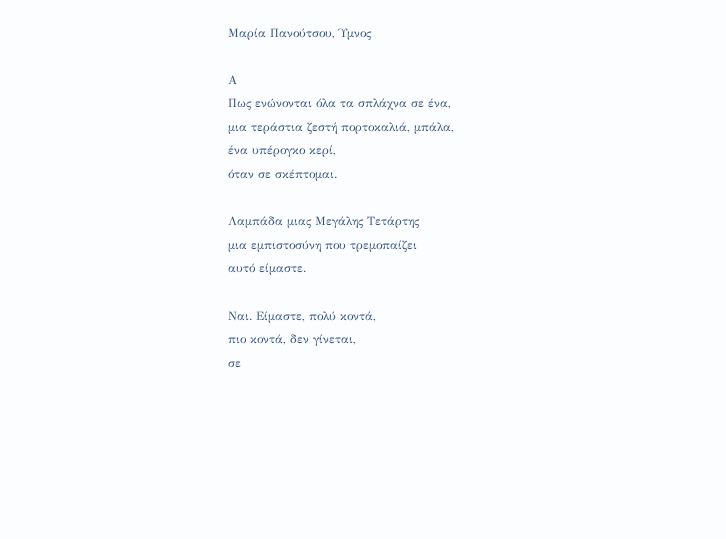Μαρία Πανούτσου, Ύμνος

Α
Πως ενώνονται όλα τα σπλάχνα σε ένα,
μια τεράστια ζεστή πορτοκαλιά, μπάλα,
ένα υπέρογκο κερί,
όταν σε σκέπτομαι.

Λαμπάδα μιας Μεγάλης Τετάρτης
μια εμπιστοσύνη που τρεμοπαίζει
αυτό είμαστε.

Ναι. Είμαστε, πολύ κοντά,
πιο κοντά, δεν γίνεται,
σε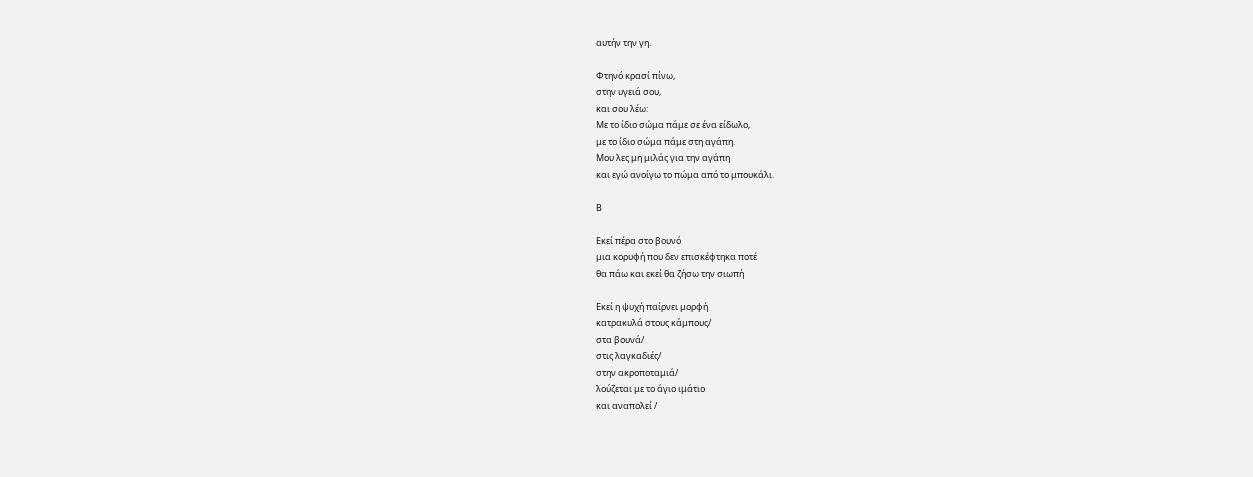αυτήν την γη.

Φτηνό κρασί πίνω,
στην υγειά σου,
και σου λέω:
Με το ίδιο σώμα πάμε σε ένα είδωλο,
με το ίδιο σώμα πάμε στη αγάπη.
Μου λες μη μιλάς για την αγάπη
και εγώ ανοίγω το πώμα από το μπουκάλι.

Β

Εκεί πέρα στο βουνό
μια κορυφή που δεν επισκέφτηκα ποτέ
θα πάω και εκεί θα ζήσω την σιωπή

Εκεί η ψυχή παίρνει μορφή
κατρακυλά στους κάμπους/
στα βουνά/
στις λαγκαδιές/
στην ακροποταμιά/
λούζεται με το άγιο ιμάτιο
και αναπολεί /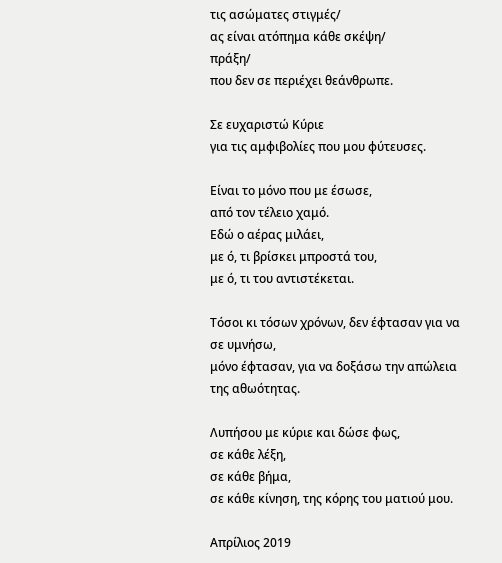τις ασώματες στιγμές/
ας είναι ατόπημα κάθε σκέψη/
πράξη/
που δεν σε περιέχει θεάνθρωπε.

Σε ευχαριστώ Κύριε
για τις αμφιβολίες που μου φύτευσες.

Είναι το μόνο που με έσωσε,
από τον τέλειο χαμό.
Εδώ ο αέρας μιλάει,
με ό, τι βρίσκει μπροστά του,
με ό, τι του αντιστέκεται.

Τόσοι κι τόσων χρόνων, δεν έφτασαν για να σε υμνήσω,
μόνο έφτασαν, για να δοξάσω την απώλεια της αθωότητας.

Λυπήσου με κύριε και δώσε φως,
σε κάθε λέξη,
σε κάθε βήμα,
σε κάθε κίνηση, της κόρης του ματιού μου.

Απρίλιος 2019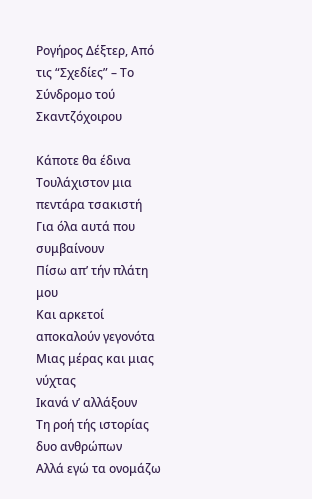Ρογήρος Δέξτερ, Από τις “Σχεδίες” – Το Σύνδρομο τού Σκαντζόχοιρου

Κάποτε θα έδινα
Τουλάχιστον μια πεντάρα τσακιστή
Για όλα αυτά που συμβαίνουν
Πίσω απ’ τήν πλάτη μου
Και αρκετοί αποκαλούν γεγονότα
Μιας μέρας και μιας νύχτας
Ικανά ν’ αλλάξουν
Τη ροή τής ιστορίας δυο ανθρώπων
Αλλά εγώ τα ονομάζω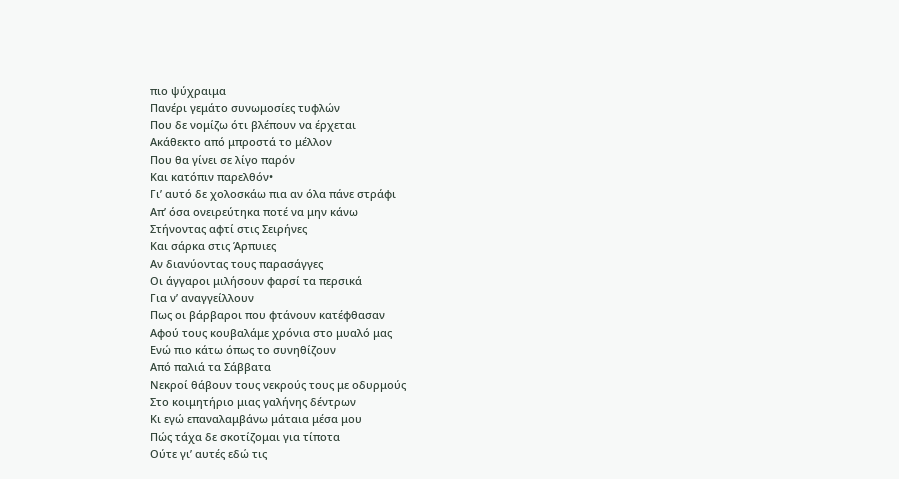πιο ψύχραιμα
Πανέρι γεμάτο συνωμοσίες τυφλών
Που δε νομίζω ότι βλέπουν να έρχεται
Ακάθεκτο από μπροστά το μέλλον
Που θα γίνει σε λίγο παρόν
Και κατόπιν παρελθόν•
Γι’ αυτό δε χολοσκάω πια αν όλα πάνε στράφι
Απ’ όσα ονειρεύτηκα ποτέ να μην κάνω
Στήνοντας αφτί στις Σειρήνες
Και σάρκα στις Άρπυιες
Αν διανύοντας τους παρασάγγες
Οι άγγαροι μιλήσουν φαρσί τα περσικά
Για ν’ αναγγείλλουν
Πως οι βάρβαροι που φτάνουν κατέφθασαν
Αφού τους κουβαλάμε χρόνια στο μυαλό μας
Ενώ πιο κάτω όπως το συνηθίζουν
Από παλιά τα Σάββατα
Νεκροί θάβουν τους νεκρούς τους με οδυρμούς
Στο κοιμητήριο μιας γαλήνης δέντρων
Κι εγώ επαναλαμβάνω μάταια μέσα μου
Πώς τάχα δε σκοτίζομαι για τίποτα
Ούτε γι’ αυτές εδώ τις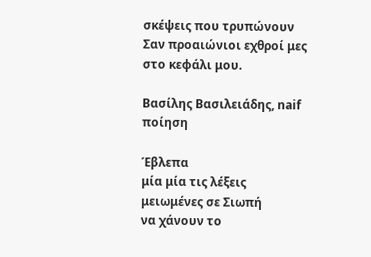σκέψεις που τρυπώνουν
Σαν προαιώνιοι εχθροί μες στο κεφάλι μου.

Βασίλης Βασιλειάδης, naif ποίηση

Έβλεπα
μία μία τις λέξεις
μειωμένες σε Σιωπή
να χάνουν το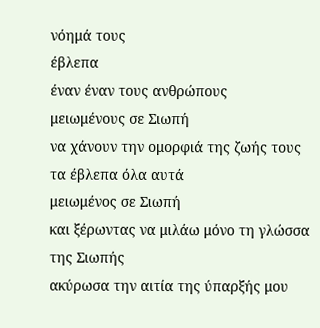νόημά τους
έβλεπα
έναν έναν τους ανθρώπους
μειωμένους σε Σιωπή
να χάνουν την ομορφιά της ζωής τους
τα έβλεπα όλα αυτά
μειωμένος σε Σιωπή
και ξέρωντας να μιλάω μόνο τη γλώσσα της Σιωπής
ακύρωσα την αιτία της ύπαρξής μου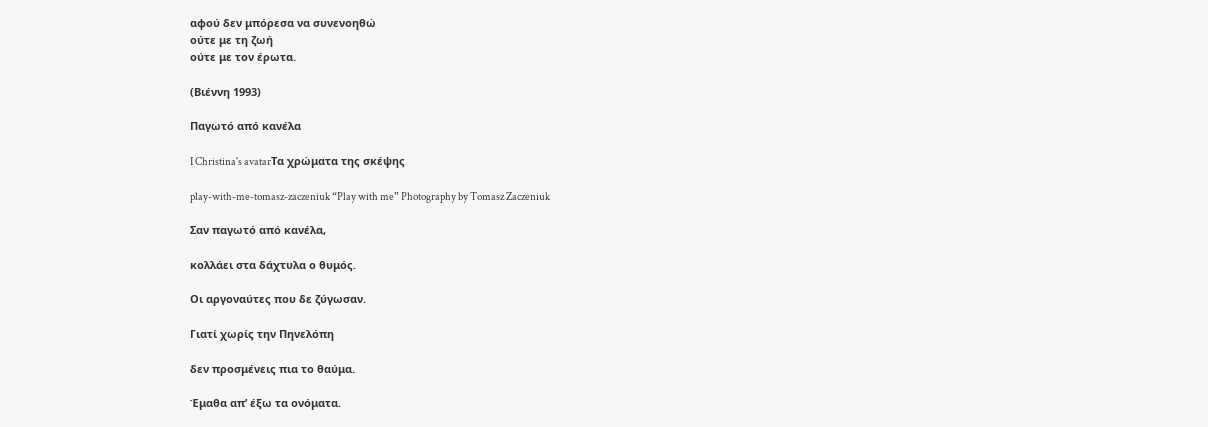αφού δεν μπόρεσα να συνενοηθώ
ούτε με τη ζωή
ούτε με τον έρωτα.

(Βιέννη 1993)

Παγωτό από κανέλα

I Christina's avatarΤα χρώματα της σκέψης

play-with-me-tomasz-zaczeniuk “Play with me” Photography by Tomasz Zaczeniuk

Σαν παγωτό από κανέλα,

κολλάει στα δάχτυλα ο θυμός.

Οι αργοναύτες που δε ζύγωσαν.

Γιατί χωρίς την Πηνελόπη

δεν προσμένεις πια το θαύμα.

Έμαθα απ’ έξω τα ονόματα.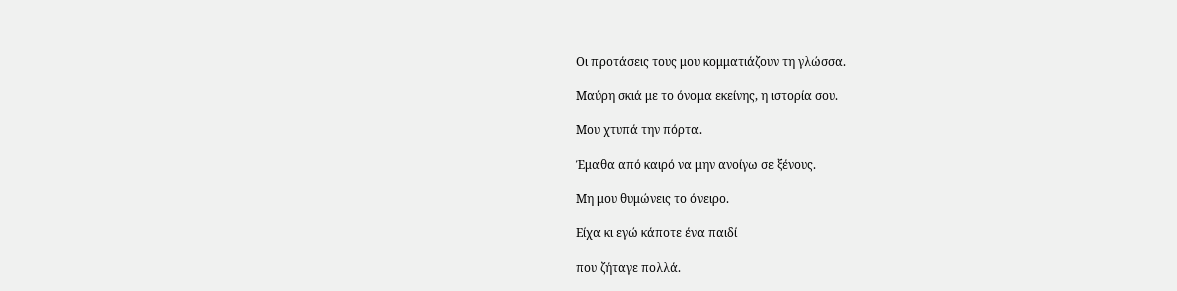Οι προτάσεις τους μου κομματιάζουν τη γλώσσα.

Μαύρη σκιά με το όνομα εκείνης, η ιστορία σου.

Μου χτυπά την πόρτα.

Έμαθα από καιρό να μην ανοίγω σε ξένους.

Μη μου θυμώνεις το όνειρο.

Είχα κι εγώ κάποτε ένα παιδί

που ζήταγε πολλά.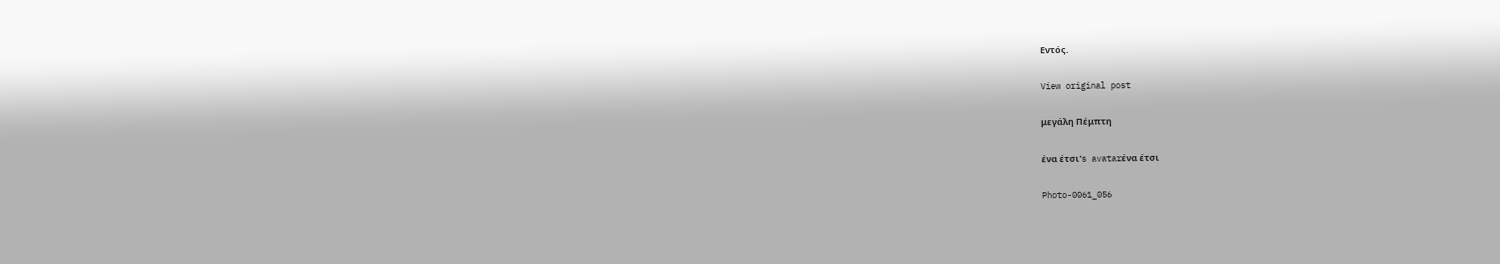Εντός.

View original post

μεγάλη Πέμπτη

ένα έτσι's avatarένα έτσι

Photo-0061_056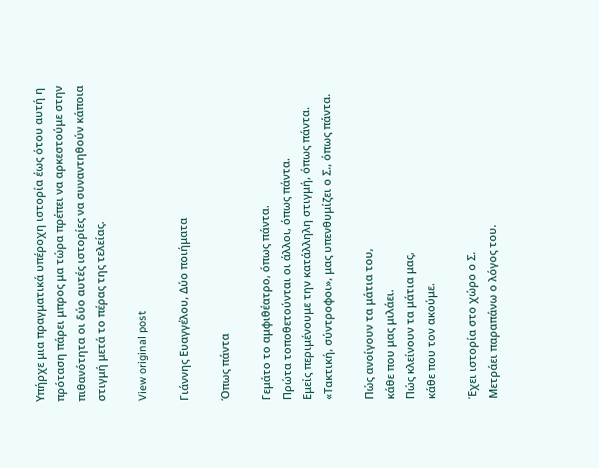Υπήρχε μια πραγματικά υπέροχη ιστορία έως ότου αυτή η πρόταση πάρει μπρος μα τώρα πρέπει να αρκεστούμε στην πιθανότητα οι δύο αυτές ιστορίες να συναντηθούν κάποια στιγμή μετά το πέρας της τελείας.

View original post

Γιάννης Ευαγγέλου, Δύο ποιήματα

Όπως πάντα

Γεμάτο το αμφιθέατρο, όπως πάντα.
Πρώτα τοποθετούνται οι άλλοι, όπως πάντα.
Εμείς περιμένουμε την κατάλληλη στιγμή, όπως πάντα.
«Τακτική, σύντροφοι», μας υπενθυμίζει ο Σ., όπως πάντα.

Πώς ανοίγουν τα μάτια του,
κάθε που μας μιλάει.
Πώς κλείνουν τα μάτια μας,
κάθε που τον ακούμε.

Έχει ιστορία στο χώρο ο Σ.
Μετράει παραπάνω ο λόγος του.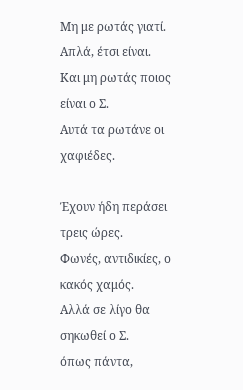Μη με ρωτάς γιατί.
Απλά, έτσι είναι.
Και μη ρωτάς ποιος είναι ο Σ.
Αυτά τα ρωτάνε οι χαφιέδες.

Έχουν ήδη περάσει τρεις ώρες.
Φωνές, αντιδικίες, ο κακός χαμός.
Αλλά σε λίγο θα σηκωθεί ο Σ.
όπως πάντα,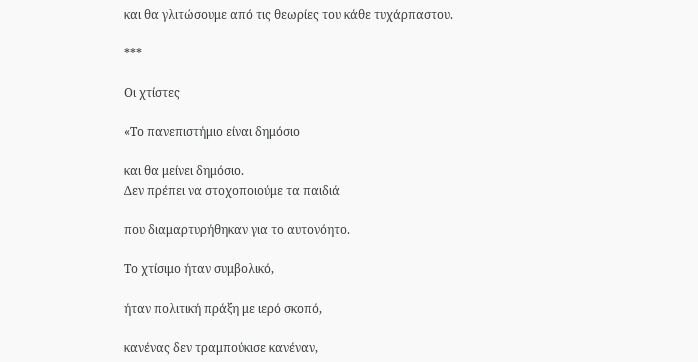και θα γλιτώσουμε από τις θεωρίες του κάθε τυχάρπαστου.

***

Οι χτίστες

«Το πανεπιστήμιο είναι δημόσιο

και θα μείνει δημόσιο.
Δεν πρέπει να στοχοποιούμε τα παιδιά

που διαμαρτυρήθηκαν για το αυτονόητο.

Το χτίσιμο ήταν συμβολικό,

ήταν πολιτική πράξη με ιερό σκοπό,

κανένας δεν τραμπούκισε κανέναν,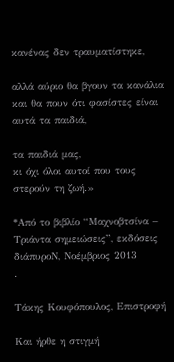κανένας δεν τραυματίστηκε,

αλλά αύριο θα βγουν τα κανάλια
και θα πουν ότι φασίστες είναι αυτά τα παιδιά,

τα παιδιά μας,
κι όχι όλοι αυτοί που τους στερούν τη ζωή.»

*Από το βιβλίο “Μαχνοβτσίνα – Τριάντα σημειώσεις”, εκδόσεις διάπυροΝ, Νοέμβριος 2013
.

Τάκης Κουφόπουλος, Επιστροφή

Και ήρθε η στιγμή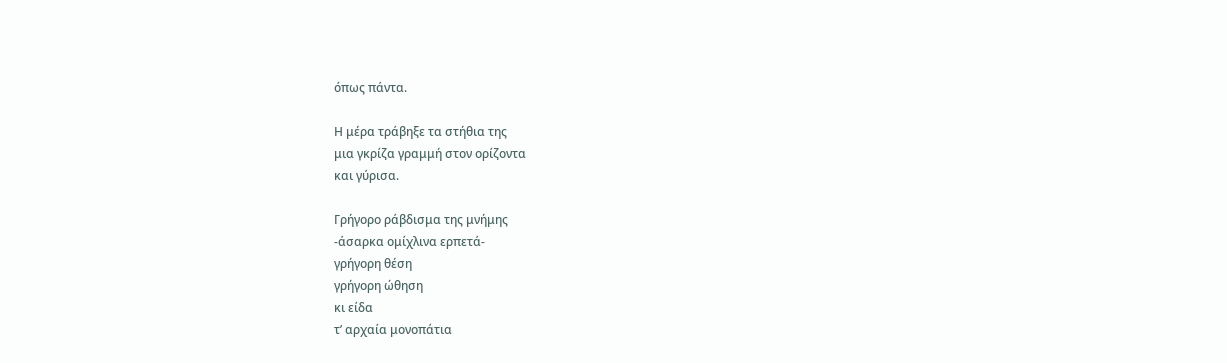όπως πάντα.

Η μέρα τράβηξε τα στήθια της
μια γκρίζα γραμμή στον ορίζοντα
και γύρισα.

Γρήγορο ράβδισμα της μνήμης
-άσαρκα ομίχλινα ερπετά-
γρήγορη θέση
γρήγορη ώθηση
κι είδα
τ’ αρχαία μονοπάτια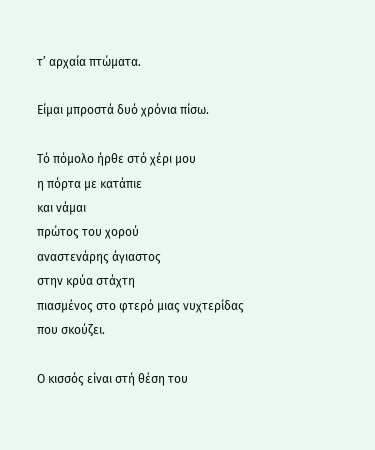τ’ αρχαία πτώματα.

Είμαι μπροστά δυό χρόνια πίσω.

Τό πόμολο ήρθε στό χέρι μου
η πόρτα με κατάπιε
και νάμαι
πρώτος του χορού
αναστενάρης άγιαστος
στην κρύα στάχτη
πιασμένος στο φτερό μιας νυχτερίδας
που σκούζει.

Ο κισσός είναι στή θέση του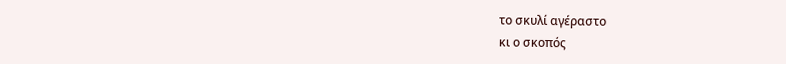το σκυλί αγέραστο
κι ο σκοπός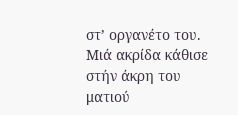στ’ οργανέτο του.
Μιά ακρίδα κάθισε στήν άκρη του ματιού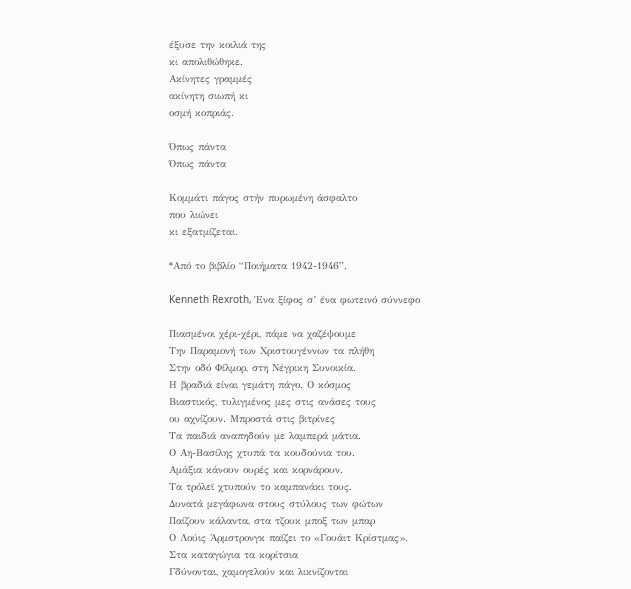έξυσε την κοιλιά της
κι απολιθώθηκε.
Ακίνητες γραμμές
ακίνητη σιωπή κι
οσμή κοπριάς.

Όπως πάντα
Όπως πάντα

Κομμάτι πάγος στήν πυρωμένη άσφαλτο
που λιώνει
κι εξατμίζεται.

*Από το βιβλίο “Ποιήματα 1942-1946”.

Kenneth Rexroth, Ένα ξίφος σ’ ένα φωτεινό σύννεφο

Πιασμένοι χέρι-χέρι, πάμε να χαζέψουμε
Την Παραμονή των Χριστουγέννων τα πλήθη
Στην οδό Φίλμορ, στη Νέγρικη Συνοικία.
Η βραδιά είναι γεμάτη πάγο. Ο κόσμος
Βιαστικός, τυλιγμένος μες στις ανάσες τους
ου αχνίζουν. Μπροστά στις βιτρίνες
Τα παιδιά αναπηδούν με λαμπερά μάτια.
Ο Αη-Βασίλης χτυπά τα κουδούνια του.
Αμάξια κάνουν ουρές και κορνάρουν.
Τα τρόλεϊ χτυπούν το καμπανάκι τους.
Δυνατά μεγάφωνα στους στύλους των φώτων
Παίζουν κάλαντα, στα τζουκ μποξ των μπαρ
Ο Λούις Άρμστρονγκ παίζει το «Γουάιτ Κρίστμας».
Στα καταγώγια τα κορίτσια
Γδύνονται, χαμογελούν και λικνίζονται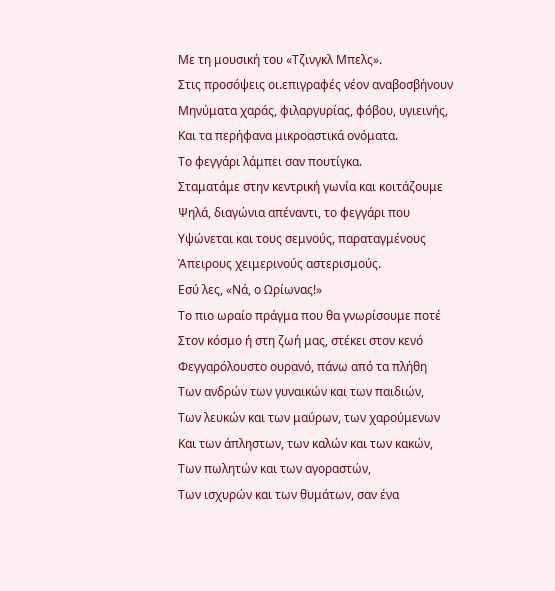Με τη μουσική του «Τζινγκλ Μπελς».
Στις προσόψεις οι.επιγραφές νέον αναβοσβήνουν
Μηνύματα χαράς, φιλαργυρίας, φόβου, υγιεινής,
Και τα περήφανα μικροαστικά ονόματα.
Το φεγγάρι λάμπει σαν πουτίγκα.
Σταματάμε στην κεντρική γωνία και κοιτάζουμε
Ψηλά, διαγώνια απέναντι, το φεγγάρι που
Υψώνεται και τους σεμνούς, παραταγμένους
Άπειρους χειμερινούς αστερισμούς.
Εσύ λες, «Νά, ο Ωρίωνας!»
Το πιο ωραίο πράγμα που θα γνωρίσουμε ποτέ
Στον κόσμο ή στη ζωή μας, στέκει στον κενό
Φεγγαρόλουστο ουρανό, πάνω από τα πλήθη
Των ανδρών των γυναικών και των παιδιών,
Των λευκών και των μαύρων, των χαρούμενων
Και των άπληστων, των καλών και των κακών,
Των πωλητών και των αγοραστών,
Των ισχυρών και των θυμάτων, σαν ένα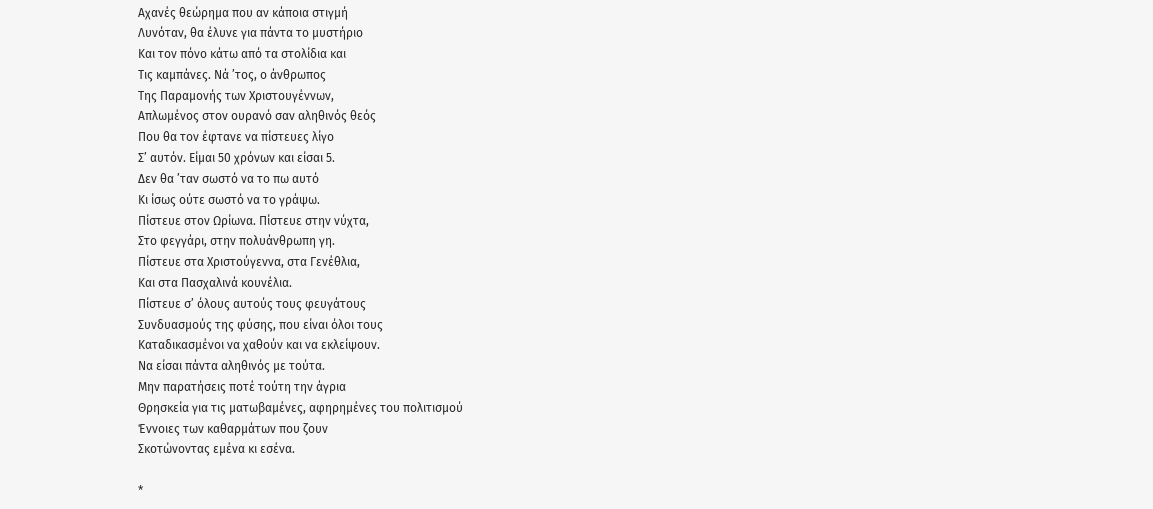Αχανές θεώρημα που αν κάποια στιγμή
Λυνόταν, θα έλυνε για πάντα το μυστήριο
Και τον πόνο κάτω από τα στολίδια και
Τις καμπάνες. Νά ’τος, ο άνθρωπος
Της Παραμονής των Χριστουγέννων,
Απλωμένος στον ουρανό σαν αληθινός θεός
Που θα τον έφτανε να πίστευες λίγο
Σ’ αυτόν. Είμαι 50 χρόνων και είσαι 5.
Δεν θα ’ταν σωστό να το πω αυτό
Κι ίσως ούτε σωστό να το γράψω.
Πίστευε στον Ωρίωνα. Πίστευε στην νύχτα,
Στο φεγγάρι, στην πολυάνθρωπη γη.
Πίστευε στα Χριστούγεννα, στα Γενέθλια,
Και στα Πασχαλινά κουνέλια.
Πίστευε σ’ όλους αυτούς τους φευγάτους
Συνδυασμούς της φύσης, που είναι όλοι τους
Καταδικασμένοι να χαθούν και να εκλείψουν.
Να είσαι πάντα αληθινός με τούτα.
Μην παρατήσεις ποτέ τούτη την άγρια
Θρησκεία για τις ματωβαμένες, αφηρημένες του πολιτισμού
Έννοιες των καθαρμάτων που ζουν
Σκοτώνοντας εμένα κι εσένα.

*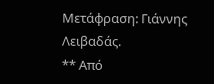Μετάφραση: Γιάννης Λειβαδάς.
** Από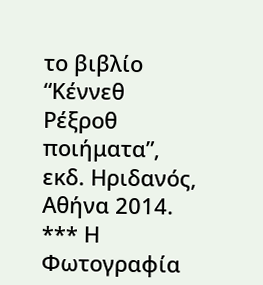το βιβλίο “Κέννεθ Ρέξροθ ποιήματα”, εκδ. Ηριδανός, Αθήνα 2014.
*** Η Φωτογραφία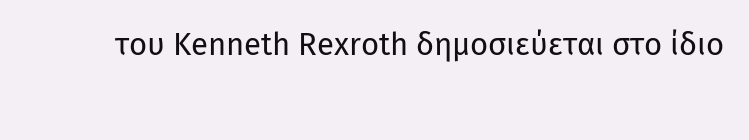του Kenneth Rexroth δημοσιεύεται στο ίδιο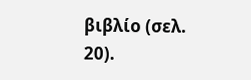βιβλίο (σελ. 20).